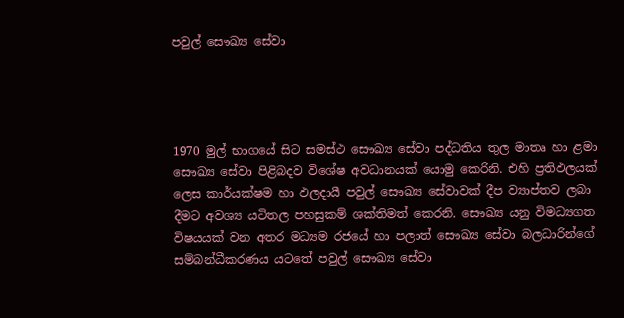පවුල් සෞඛ්‍ය සේවා




1970 මුල් භාගයේ සිට සමස්ථ සෞඛ්‍ය සේවා පද්ධතිය තුල මාතෘ හා ළමා සෞඛ්‍ය සේවා පිළිබදව විශේෂ අවධානයක් යොමු කෙරිනි. එහි ප්‍රතිඵලයක් ලෙස කාර්යක්ෂම හා ඵලදායී පවුල් සෞඛ්‍ය සේවාවක් දීප ව්‍යාප්තව ලබා දීමට අවශ්‍ය යටිතල පහසුකම් ශක්තිමත් කෙරනි. සෞඛ්‍ය යනු විමධ්‍යගත විෂයයක් වන අතර මධ්‍යම රජයේ හා පලාත් සෞඛ්‍ය සේවා බලධාරින්ගේ සම්බන්ධීකරණය යටතේ පවුල් සෞඛ්‍ය සේවා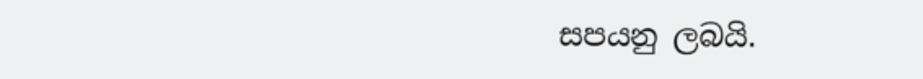සපයනු ලබයි.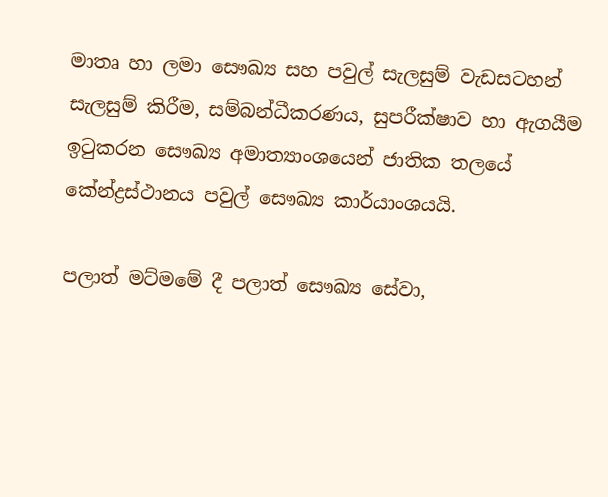මාතෘ හා ලමා සෞඛ්‍ය සහ පවුල් සැලසුම් වැඩසටහන් සැලසුම් කිරීම, සම්බන්ධීකරණය, සුපරීක්ෂාව හා ඇගයීම ඉටුකරන සෞඛ්‍ය අමාත්‍යාංශයෙන් ජාතික තලයේ කේන්ද්‍රස්ථානය පවුල් සෞඛ්‍ය කාර්යාංශයයි.

පලාත් මට්මමේ දී පලාත් සෞඛ්‍ය සේවා,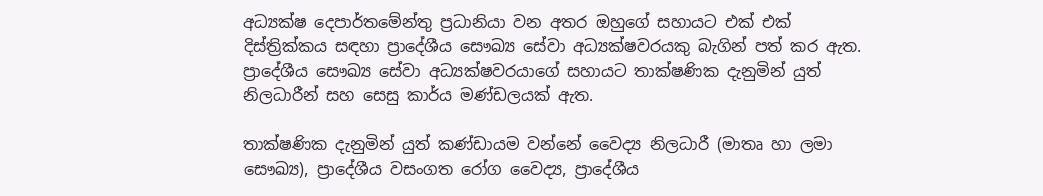අධ්‍යක්ෂ දෙපාර්තමේන්තු ප්‍රධානියා වන අතර ඔහුගේ සහායට එක් එක් දිස්ත්‍රික්කය සඳහා ප්‍රාදේශීය සෞඛ්‍ය සේවා අධ්‍යක්ෂවරයකු බැගින් පත් කර ඇත. ප්‍රාදේශීය සෞඛ්‍ය සේවා අධ්‍යක්ෂවරයාගේ සහායට තාක්ෂණික දැනුමින් යුත් නිලධාරීන් සහ සෙසු කාර්ය මණ්ඩලයක් ඇත.

තාක්ෂණික දැනුමින් යුත් කණ්ඩායම වන්නේ වෛද්‍ය නිලධාරී (මාතෘ හා ලමා සෞඛ්‍ය), ප්‍රාදේශීය වසංගත රෝග වෛද්‍ය, ප්‍රාදේශීය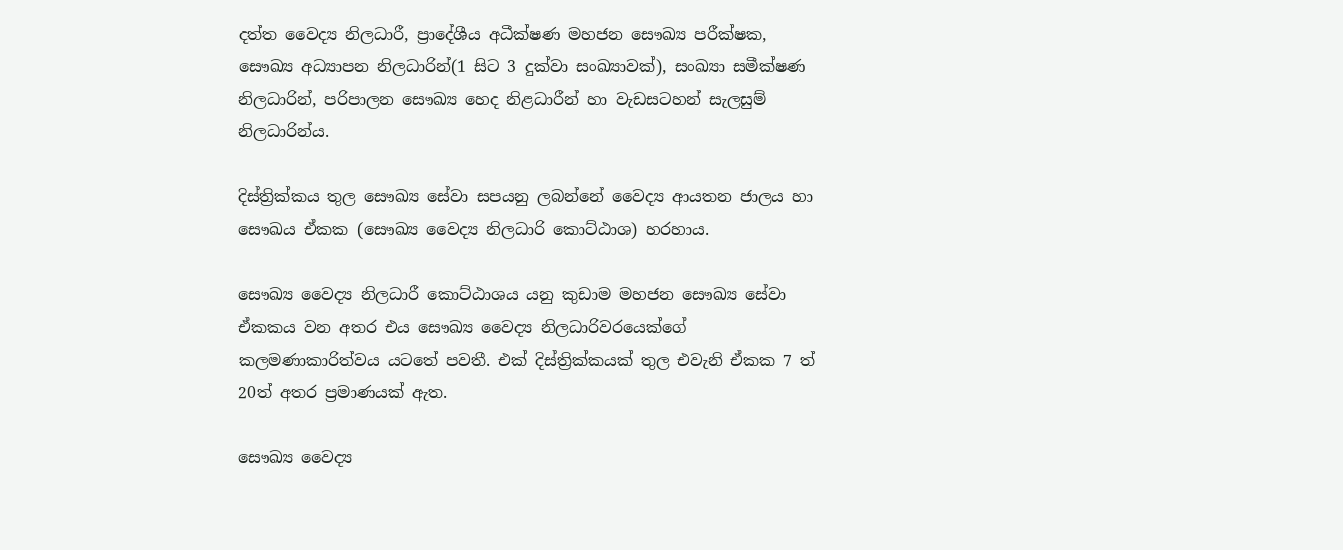දත්ත වෛද්‍ය නිලධාරී, ප්‍රාදේශීය අධීක්ෂණ මහජන සෞඛ්‍ය පරීක්ෂක, සෞඛ්‍ය අධ්‍යාපන නිලධාරින්(1 සිට 3 දුක්වා සංඛ්‍යාවක්), සංඛ්‍යා සමීක්ෂණ නිලධාරින්, පරිපාලන සෞඛ්‍ය හෙද නිළධාරීන් හා වැඩසටහන් සැලසුම් නිලධාරින්ය.

දිස්ත්‍රික්කය තුල සෞඛ්‍ය සේවා සපයනු ලබන්නේ වෛද්‍ය ආයතන ජාලය හා සෞඛය ඒකක (සෞඛ්‍ය වෛද්‍ය නිලධාරි කොට්ඨාශ) හරහාය.

සෞඛ්‍ය වෛද්‍ය නිලධාරී කොට්ඨාශය යනු කුඩාම මහජන සෞඛ්‍ය සේවා ඒකකය වන අතර එය සෞඛ්‍ය වෛද්‍ය නිලධාරිවරයෙක්ගේ කලමණාකාරිත්වය යටතේ පවතී. එක් දිස්ත්‍රික්කයක් තුල එවැනි ඒකක 7 ත් 20ත් අතර ප්‍රමාණයක් ඇත.

සෞඛ්‍ය වෛද්‍ය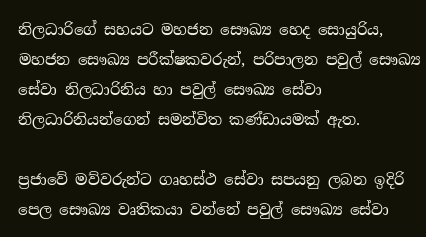නිලධාරිගේ සහයට මහජන සෞඛ්‍ය හෙද සොයුරිය, මහජන සෞඛ්‍ය පරීක්ෂකවරුන්, පරිපාලන පවුල් සෞඛ්‍ය සේවා නිලධාරිනිය හා පවුල් සෞඛ්‍ය සේවා නිලධාරිනියන්ගෙන් සමන්විත කණ්ඩායමක් ඇත.

ප්‍රජාවේ මව්වරුන්ට ගෘහස්ථ සේවා සපයනු ලබන ඉදිරි පෙල සෞඛ්‍ය වෘතිකයා වන්නේ පවුල් සෞඛ්‍ය සේවා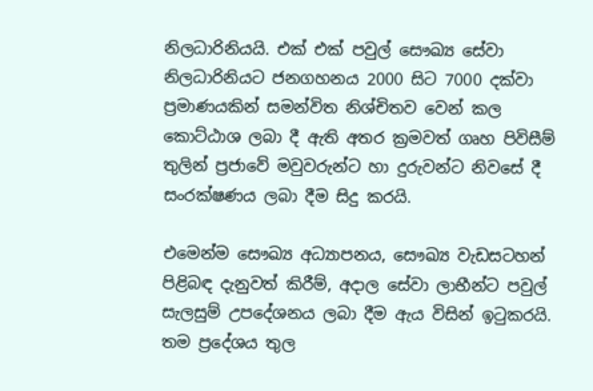නිලධාරිනියයි. එක් එක් පවුල් සෞඛ්‍ය සේවා නිලධාරිනියට ජනගහනය 2000 සිට 7000 දක්වා ප්‍රමාණයකින් සමන්විත නිශ්චිතව වෙන් කල කොට්ඨාශ ලබා දී ඇති අතර ක්‍රමවත් ගෘහ පිවිසීම් තුලින් ප්‍රජාවේ මවුවරුන්ට හා දුරුවන්ට නිවසේ දී සංරක්ෂණය ලබා දීම සිදු කරයි.

එමෙන්ම සෞඛ්‍ය අධ්‍යාපනය, සෞඛ්‍ය වැඩසටහන් පිළිබඳ දැනුවත් කිරීම්, අදාල සේවා ලාභීන්ට පවුල් සැලසුම් උපදේශනය ලබා දීම ඇය විසින් ඉටුකරයි. තම ප්‍රදේශය තුල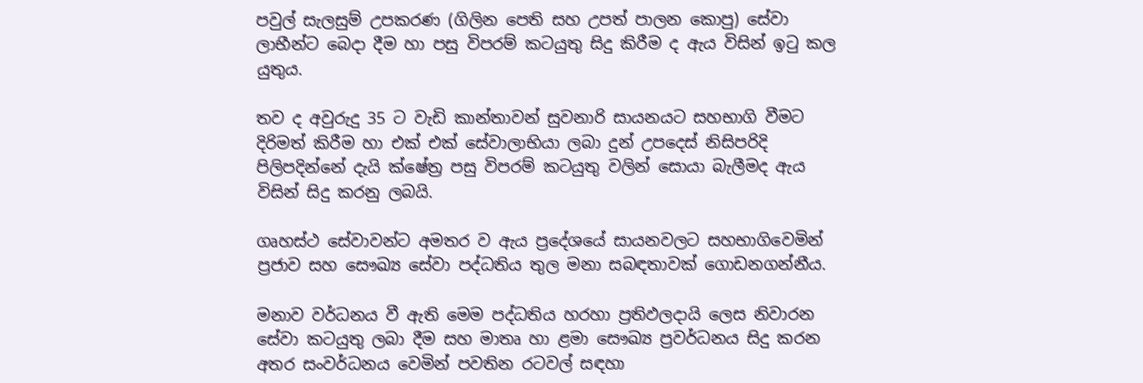පවුල් සැලසුම් උපකරණ (ගිලින පෙති සහ උපත් පාලන කොපු) සේවා ලාභීන්ට බෙදා දීම හා පසු විපරම් කටයුතු සිදු කිරීම ද ඇය විසින් ඉටු කල යුතුය.

තව ද අවුරුදු 35 ට වැඩි කාන්තාවන් සුවනාරි සායනයට සහභාගි වීමට දිරිමත් කිරීම හා එක් එක් සේවාලාභියා ලබා දුන් උපදෙස් නිසිපරිදි පිලිපදින්නේ දැයි ක්ෂේත්‍ර පසු විපරම් කටයුතු වලින් සොයා බැලීමද ඇය විසින් සිදු කරනු ලබයි.

ගෘහස්ථ සේවාවන්ට අමතර ව ඇය ප්‍රදේශයේ සායනවලට සහභාගිවෙමින් ප්‍රජාව සහ සෞඛ්‍ය සේවා පද්ධතිය තුල මනා සබඳතාවක් ගොඩනගන්නීය.

මනාව වර්ධනය වී ඇති මෙම පද්ධතිය හරහා ප්‍රතිඵලදායි ලෙස නිවාරන සේවා කටයුතු ලබා දීම සහ මාතෘ හා ළමා සෞඛ්‍ය ප්‍රවර්ධනය සිදු කරන අතර සංවර්ධනය වෙමින් පවතින රටවල් සඳහා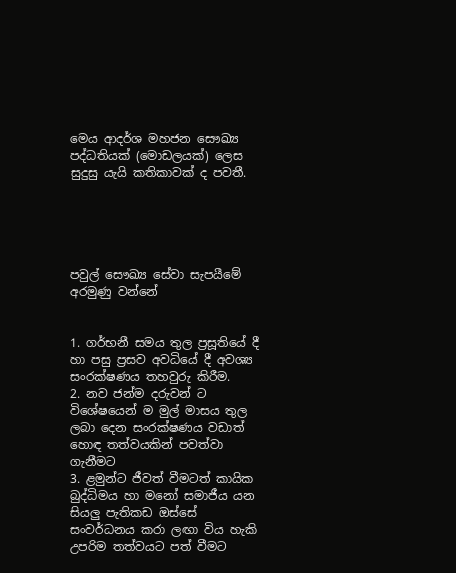මෙය ආදර්ශ මහජන සෞඛ්‍ය පද්ධතියක් (මොඩලයක්) ලෙස සුදුසු යැයි කතිකාවක් ද පවතී.





පවුල් සෞඛ්‍ය සේවා සැපයීමේ අරමුණු වන්නේ


1. ගර්භනී සමය තුල ප්‍රසූතියේ දී හා පසු ප්‍රසව අවධියේ දී අවශ්‍ය සංරක්ෂණය තහවුරු කිරීම.
2. නව ජන්ම දරුවන් ට විශේෂයෙන් ම මුල් මාසය තුල ලබා දෙන සංරක්ෂණය වඩාත් හොඳ තත්වයකින් පවත්වා ගැනීමට
3. ළමුන්ට ජීවත් වීමටත් කායික බුද්ධිමය හා මනෝ සමාජීය යන සියලු පැතිකඩ ඔස්සේ සංවර්ධනය කරා ලඟා විය හැකි
උපරිම තත්වයට පත් වීමට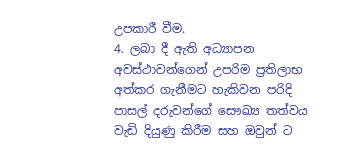උපකාරී වීම.
4. ලබා දී ඇති අධ්‍යාපන අවස්ථාවන්ගෙන් උපරිම ප්‍රතිලාභ අත්කර ගැනීමට හැකිවන පරිදි පාසල් දරුවන්ගේ සෞඛ්‍ය තත්වය වැඩි දියුණු කිරීම සහ ඔවුන් ට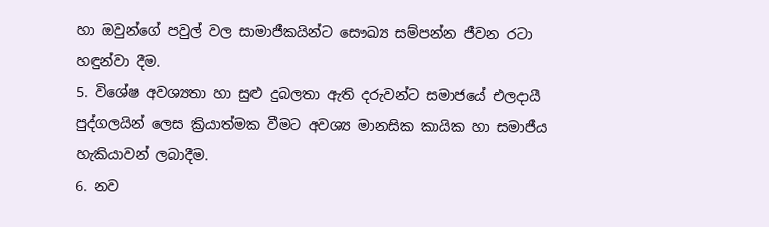හා ඔවුන්ගේ පවුල් වල සාමාජීකයින්ට සෞඛ්‍ය සම්පන්න ජීවන රටා හඳුන්වා දීම.
5. විශේෂ අවශ්‍යතා හා සුළු දුබලතා ඇති දරුවන්ට සමාජයේ එලදායී පුද්ගලයින් ලෙස ක්‍රියාත්මක වීමට අවශ්‍ය මානසික කායික හා සමාජීය හැකියාවන් ලබාදීම.
6. නව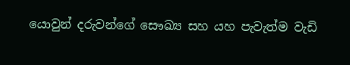යොවුන් දරුවන්ගේ සෞඛ්‍ය සහ යහ පැවැත්ම වැඩි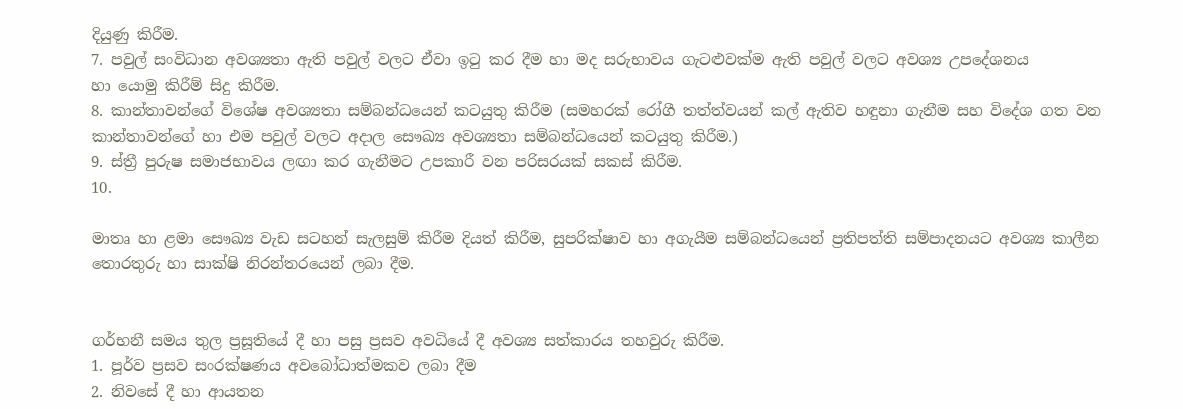දියුණු කිරීම.
7. පවුල් සංවිධාන අවශ්‍යතා ඇති පවුල් වලට ඒවා ඉටු කර දීම හා මද සරුභාවය ගැටළුවක්ම ඇති පවුල් වලට අවශ්‍ය උපදේශනය
හා යොමු කිරීම් සිදු කිරීම.
8. කාන්තාවන්ගේ විශේෂ අවශ්‍යතා සම්බන්ධයෙන් කටයුතු කිරීම (සමහරක් රෝගී තත්ත්වයන් කල් ඇතිව හඳුනා ගැනීම සහ විදේශ ගත වන කාන්තාවන්ගේ හා එම පවුල් වලට අදාල සෞඛ්‍ය අවශ්‍යතා සම්බන්ධයෙන් කටයුතු කිරීම.)
9. ස්ත්‍රී පුරුෂ සමාජභාවය ලඟා කර ගැනීමට උපකාරී වන පරිසරයක් සකස් කිරීම.
10.

මාතෘ හා ළමා සෞඛ්‍ය වැඩ සටහන් සැලසුම් කිරීම දියත් කිරීම, සුපරික්ෂාව හා අගැයීම සම්බන්ධයෙන් ප්‍රතිපත්ති සම්පාදනයට අවශ්‍ය කාලීන තොරතුරු හා සාක්ෂි නිරන්තරයෙන් ලබා දීම.


ගර්භනී සමය තුල ප්‍රසූතියේ දී හා පසු ප්‍රසව අවධියේ දී අවශ්‍ය සත්කාරය තහවුරු කිරීම.
1. පූර්ව ප්‍රසව සංරක්ෂණය අවබෝධාත්මකව ලබා දීම
2. නිවසේ දී හා ආයතන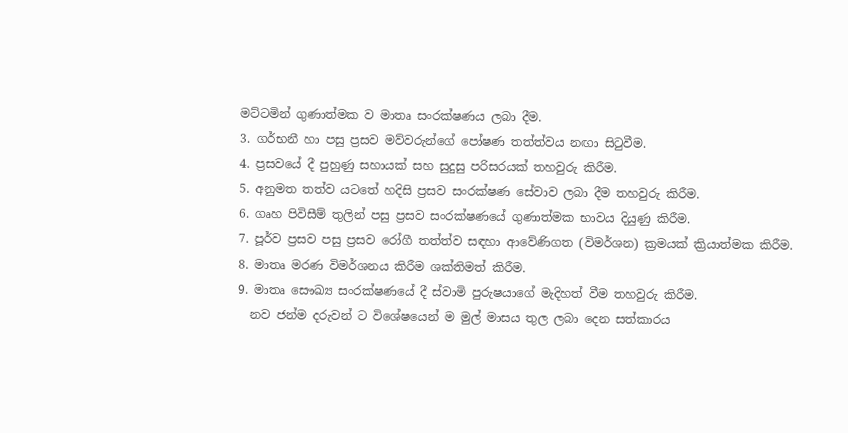මට්ටමින් ගුණාත්මක ව මාතෘ සංරක්ෂණය ලබා දීම.
3. ගර්භනී හා පසු ප්‍රසව මව්වරුන්ගේ පෝෂණ තත්ත්වය නඟා සිටුවීම.
4. ප්‍රසවයේ දී පුහුණු සහායක් සහ සුදුසු පරිසරයක් තහවුරු කිරීම.
5. අනුමත තත්ව යටතේ හදිසි ප්‍රසව සංරක්ෂණ සේවාව ලබා දීම තහවුරු කිරීම.
6. ගෘහ පිවිසීම් තුලින් පසු ප්‍රසව සංරක්ෂණයේ ගුණාත්මක භාවය දියුණු කිරීම.
7. පූර්ව ප්‍රසව පසු ප්‍රසව රෝගී තත්ත්ව සඳහා ආවේණි‍ගත (විමර්ශන) ක්‍රමයක් ක්‍රියාත්මක කිරීම.
8. මාතෘ මරණ විමර්ශනය කිරීම ශක්තිමත් කිරීම.
9. මාතෘ සෞඛ්‍ය සංරක්ෂණයේ දී ස්වාමි පුරුෂයාගේ මැදිහත් වීම තහවුරු කිරීම.
  නව ජන්ම දරුවන් ට විශේෂයෙන් ම මුල් මාසය තුල ලබා දෙන සත්කාරය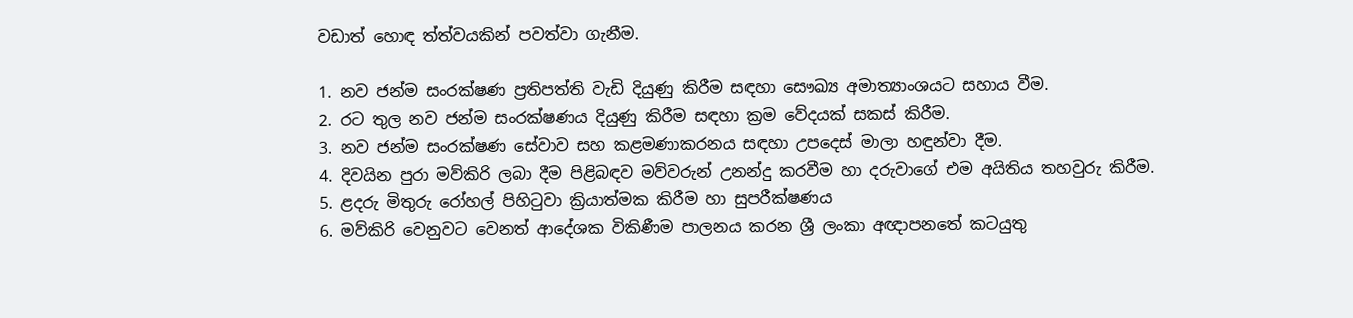වඩාත් හොඳ ත්ත්වයකින් පවත්වා ගැනීම.

1. නව ජන්ම සංරක්ෂණ ප්‍රතිපත්ති වැඩි දියුණු කිරීම සඳහා සෞඛ්‍ය අමාත්‍යාංශයට සහාය වීම.
2. රට තුල නව ජන්ම සංරක්ෂණය දියුණු කිරීම සඳහා ක්‍රම වේදයක් සකස් කිරීම.
3. නව ජන්ම සංරක්ෂණ සේවාව සහ කළමණාකරනය සඳහා උපදෙස් මාලා හඳුන්වා දීම.
4. දිවයින පුරා මව්කිරි ලබා දීම පිළිබඳව මව්වරුන් උනන්දු කරවීම හා දරුවාගේ එම අයිතිය තහවුරු කිරීම.
5. ළදරු මිතුරු රෝහල් පිහිටුවා ක්‍රියාත්මක කිරීම හා සුපරීක්ෂණය
6. මව්කිරි වෙනුවට වෙනත් ආදේශක විකිණීම පාලනය කරන ශ්‍රී ලංකා අඥාපනතේ කටයුතු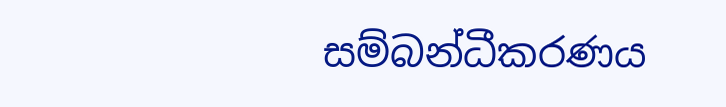සම්බන්ධීකරණය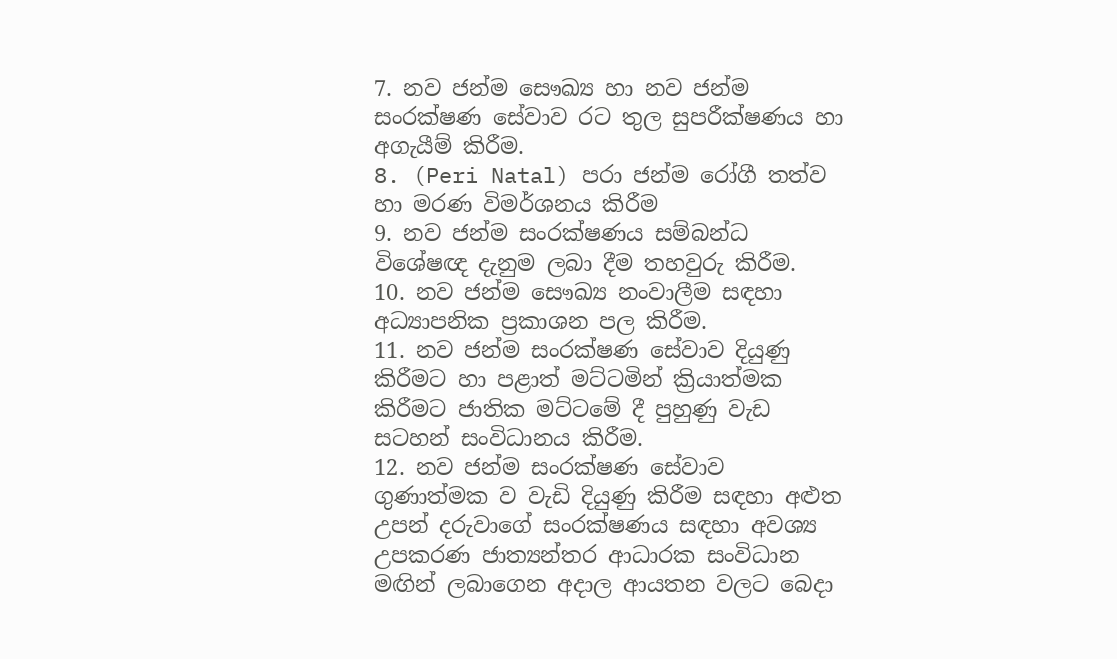7. නව ජන්ම සෞඛ්‍ය හා නව ජන්ම සංරක්ෂණ සේවාව රට තුල සුපරීක්ෂණය හා අගැයීම් කිරීම.
8. (Peri Natal) පරා ජන්ම රෝගී තත්ව හා මරණ විමර්ශනය කිරීම
9. නව ජන්ම සංරක්ෂණය සම්බන්ධ විශේෂඥ දැනුම ලබා දීම තහවුරු කිරීම.
10. නව ජන්ම සෞඛ්‍ය නංවාලීම සඳහා අධ්‍යාපනික ප්‍රකාශන පල කිරීම.
11. නව ජන්ම සංරක්ෂණ සේවාව දියුණු කිරීමට හා පළාත් මට්ටමින් ක්‍රියාත්මක කිරීමට ජාතික මට්ටමේ දී පුහුණු වැඩ සටහන් සංවිධානය කිරීම.
12. නව ජන්ම සංරක්ෂණ සේවාව ගුණාත්මක ව වැඩි දියුණු කිරීම සඳහා අළුත උපන් දරුවාගේ සංරක්ෂණය සඳහා අවශ්‍ය උපකරණ ජාත්‍යන්තර ආධාරක සංවිධාන මඟින් ලබාගෙන අදාල ආයතන වලට බෙදා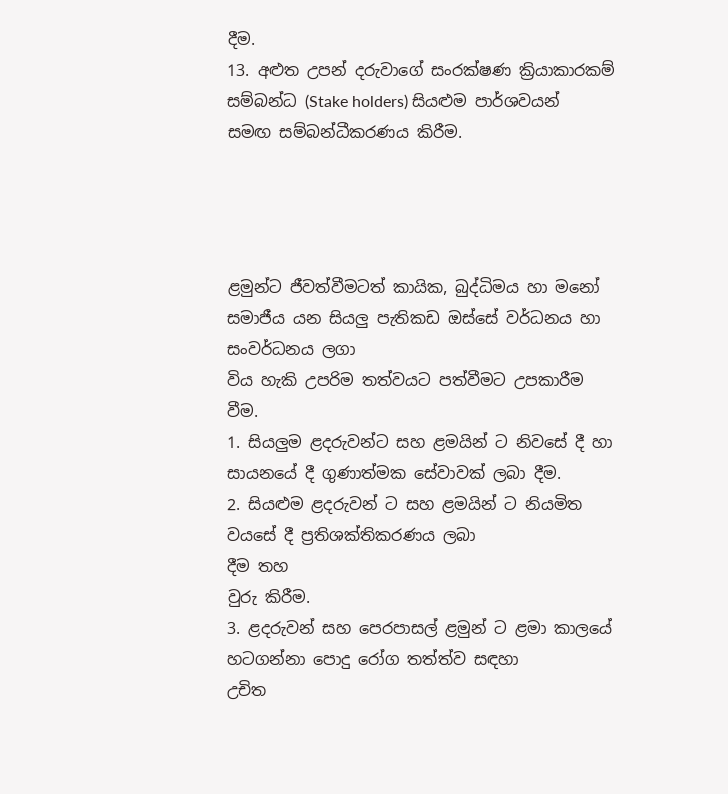දීම.
13. අළුත උපන් දරුවාගේ සංරක්ෂණ ක්‍රියාකාරකම් සම්බන්ධ (Stake holders) සියළුම පාර්ශවයන් සමඟ සම්බන්ධීකරණය කිරීම.




ළමුන්ට ජීවත්වීමටත් කායික, බුද්ධිමය හා මනෝ සමාජීය යන සියලු පැතිකඩ ඔස්සේ වර්ධනය හා සංවර්ධනය ලගා
විය හැකි උපරිම තත්වයට පත්වීමට උපකාරීම වීම.
1. සියලුම ළදරුවන්ට සහ ළමයින් ට නිවසේ දී හා සායනයේ දී ගුණාත්මක සේවාවක් ලබා දීම.
2. සියළුම ළදරුවන් ට සහ ළමයින් ට නියමිත වයසේ දී ප්‍රතිශක්තිකරණය ලබා
දීම තහ
වුරු කිරීම.
3. ළදරුවන් සහ පෙරපාසල් ළමුන් ට ළමා කාලයේ හටගන්නා පොදු රෝග තත්ත්ව සඳහා
උචිත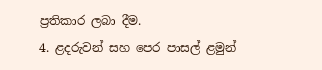ප්‍රතිකාර ලබා දීම.
4. ළදරුවන් සහ පෙර පාසල් ළමුන්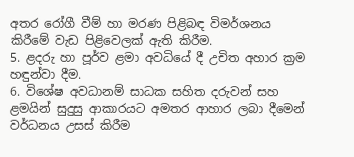අතර රෝගී වීම් හා මරණ පිළිබඳ විමර්ශනය
කිරීමේ වැඩ පිළිවෙලක් ඇති කිරීම.
5. ළදරු හා පූර්ව ළමා අවධියේ දී උචිත අහාර ක්‍රම හඳුන්වා දීම.
6. විශේෂ අවධානම් සාධක සහිත දරුවන් සහ ළමයින් සුදුසු ආකාරයට අමතර ආහාර ලබා දීමෙන් වර්ධනය උසස් කිරීම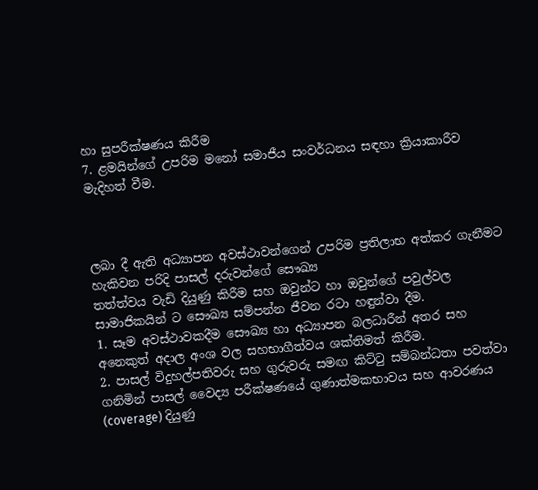හා සුපරීක්ෂණය කිරීම
7. ළමයින්ගේ උපරිම මනෝ සමාජීය සංවර්ධනය සඳහා ක්‍රියාකාරීව මැදිහත් වීම.



ලබා දී ඇති අධ්‍යාපන අවස්ථාවන්ගෙන් උපරිම ප්‍රතිලාභ අත්කර ගැනීමට හැකිවන පරිදි පාසල් දරුවන්ගේ සෞඛ්‍ය
තත්ත්වය වැඩි දියුණු කිරීම සහ ඔවුන්ට හා ඔවුන්ගේ පවුල්වල සාමාජිකයින් ට සෞඛ්‍ය සම්පන්න ජීවන රටා හඳුන්වා දීම.
1. සෑම අවස්ථාවකදීම සෞඛ්‍ය හා අධ්‍යාපන බලධාරීන් අතර සහ අනෙකුත් අදාල අංශ වල සහභාගීත්වය ශක්තිමත් කිරීම.
2. පාසල් විදුහල්පතිවරු සහ ගුරුවරු සමඟ කිට්ටු සම්බන්ධතා පවත්වා ගනිමින් පාසල් වෛද්‍ය පරීක්ෂණයේ ගුණාත්මකභාවය සහ ආවරණය (coverage) දියුණු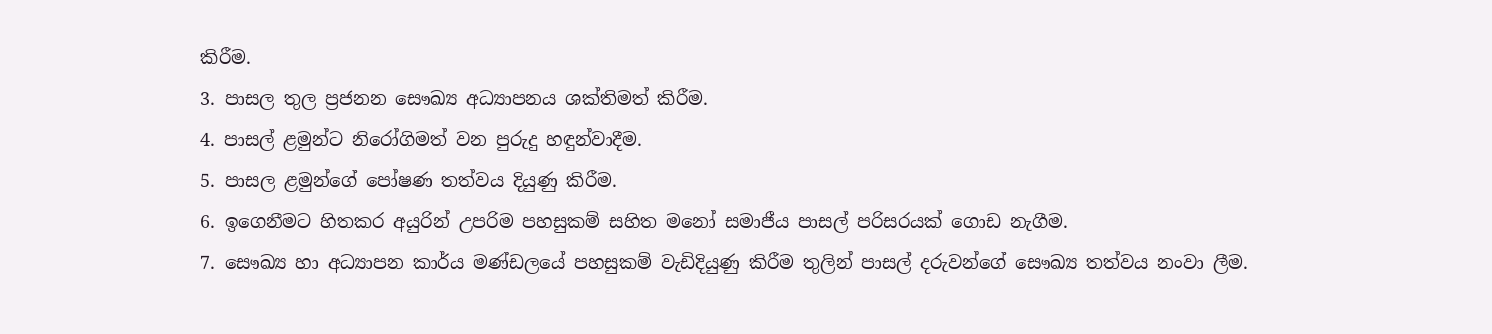කිරීම.
3. පාසල තුල ප්‍රජනන සෞඛ්‍ය අධ්‍යාපනය ශක්තිමත් කිරීම.
4. පාසල් ළමුන්ට නිරෝගිමත් වන පුරුදු හඳුන්වාදීම.
5. පාසල ළමුන්ගේ පෝෂණ තත්වය දියුණු කිරීම.
6. ඉගෙනීමට හිතකර අයුරින් උපරිම පහසුකම් සහිත මනෝ සමාජීය පාසල් පරිසරයක් ගොඩ නැගීම.
7. සෞඛ්‍ය හා අධ්‍යාපන කාර්ය මණ්ඩලයේ පහසුකම් වැඩිදියුණු කිරීම තුලින් පාසල් දරුවන්ගේ සෞඛ්‍ය තත්වය නංවා ලීම.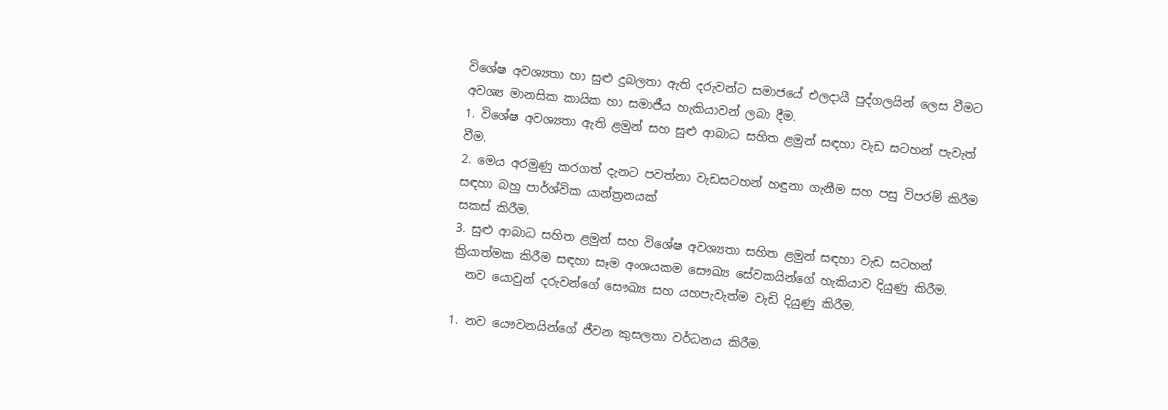විශේෂ අවශ්‍යතා හා සුළු දුබලතා ඇති දරුවන්ට සමාජයේ එලදායී පුද්ගලයින් ලෙස වීමට අවශ්‍ය මානසික කායික හා සමාජීය හැකියාවන් ලබා දීම.
1. විශේෂ අවශ්‍යතා ඇති ළමුන් සහ සුළු ආබාධ සහිත ළමුන් සඳහා වැඩ සටහන් පැවැත් වීම.
2. මෙය අරමුණු කරගත් දැනට පවත්නා වැඩසටහන් හඳුනා ගැනීම සහ පසු විපරම් කිරීම සඳහා බහු පාර්ශ්වික යාන්ත්‍රනයක්
සකස් කිරීම.
3. සුළු ආබාධ සහිත ළමුන් සහ විශේෂ අවශ්‍යතා සහිත ළමුන් සඳහා වැඩ සටහන් ක්‍රියාත්මක කිරීම සඳහා සෑම අංශයකම සෞඛ්‍ය සේවකයින්ගේ හැකියාව දියුණු කිරීම.
  නව යොවුන් දරුවන්ගේ සෞඛ්‍ය සහ යහපැවැත්ම වැඩි දියුණු කිරීම.

1. නව යෞවනයින්ගේ ජීවන කුසලතා වර්ධනය කිරීම.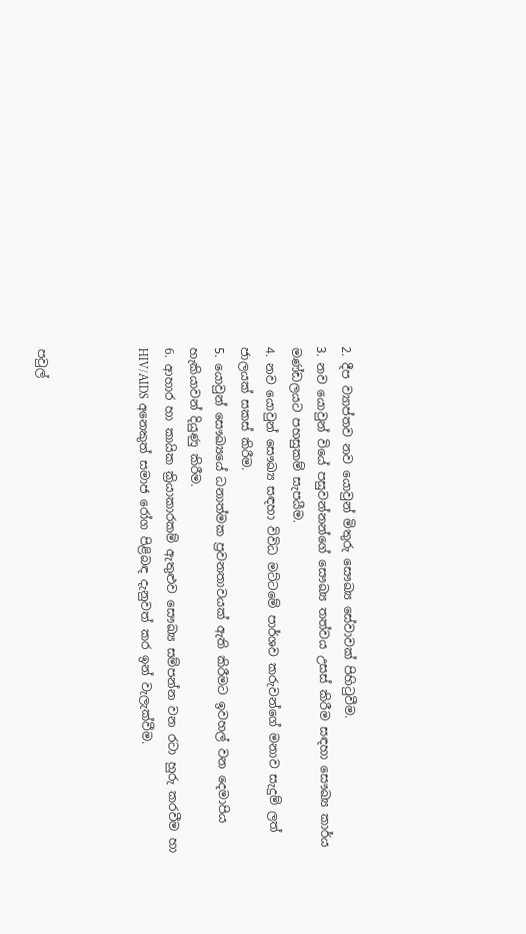2. දීප ව්‍යාප්තව නව යොවුන් මිතුරු සෞඛ්‍ය සේවාවක් පිහිටුවීම.
3. නව යොවුන් වියේ පසුවන්නන්ගේ සෞඛ්‍ය තත්වය උසස් කිරීම සඳහා සෞඛ්‍ය කාර්ය මණ්ඩලයට පහසුකම් සැපයීම.
4. නව යොවුන් සෞඛ්‍ය සඳහා විවිධ මට්ටමේ පාර්ශව කරුවන්ගේ මනාව සැදුම් ලත් ජාලයක් සකස් කිරීම.
5. යොවුන් සෞඛ්‍යයේ ධනාත්මක ප්‍රවනතාවයක් ඇති කිරීමට ඉවහල් වන දෙමාපිය හැකියාවන් දියුණු කිරීම.
6. ආහාර හා කායික ක්‍රියාකාරකම් ඇතුළුව සෞඛ්‍ය සම්පන්න වන රටා හුරු කරවීම හා HIV/AIDS අනෙකුත් සමාජ රෝග පිළිබඳ දැනුවත් කර ඉන් වැලැක්වීම.



පවුල්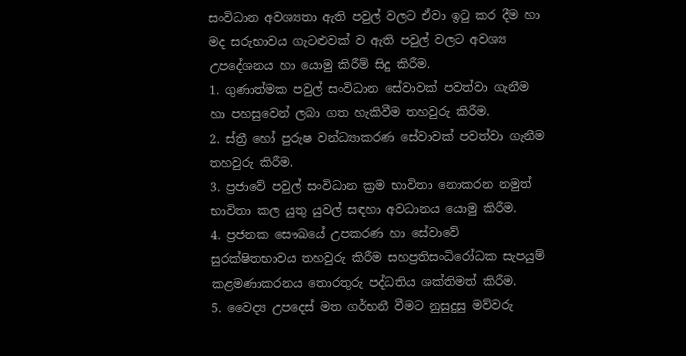සංවිධාන අවශ්‍යතා ඇති පවුල් වලට ඒවා ඉටු කර දීම හා මද සරුභාවය ගැටළුවක් ව ඇති පවුල් වලට අවශ්‍ය
උපදේශනය හා යොමු කිරීම් සිදු කිරීම.
1. ගුණාත්මක පවුල් සංවිධාන සේවාවක් පවත්වා ගැනීම හා පහසුවෙන් ලබා ගත හැකිවීම තහවුරු කිරීම.
2. ස්ත්‍රී හෝ පුරුෂ වන්ධ්‍යාකරණ සේවාවක් පවත්වා ගැනීම තහවුරු කිරීම.
3. ප්‍රජාවේ පවුල් සංවිධාන ක්‍රම භාවිතා නොකරන නමුත් භාවිතා කල යුතු යුවල් සඳහා අවධානය යොමු කිරීම.
4. ප්‍රජනක සෞඛයේ උපකරණ හා සේවාවේ සුරක්ෂිතභාවය තහවුරු කිරීම සහප්‍රතිසංධිරෝධක සැපයුම් කළමණාකරනය තොරතුරු පද්ධතිය ශක්තිමත් කිරීම.
5. වෛද්‍ය උපදෙස් මත ගර්භනී වීමට නුසුදුසු මව්වරු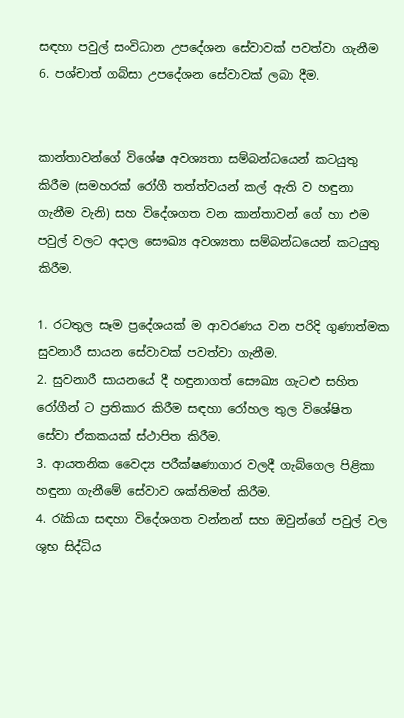සඳහා පවුල් සංවිධාන උපදේශන සේවාවක් පවත්වා ගැනීම
6. පශ්චාත් ගබ්සා උපදේශන සේවාවක් ලබා දීම.


කාන්තාවන්ගේ විශේෂ අවශ්‍යතා සම්බන්ධයෙන් කටයුතු කිරීම (සමහරක් රෝගී තත්ත්වයන් කල් ඇති ව හඳුනා
ගැනීම වැනි) සහ විදේශගත වන කාන්තාවන් ගේ හා එම පවුල් වලට අදාල සෞඛ්‍ය අවශ්‍යතා සම්බන්ධයෙන් කටයුතු
කිරීම.

1. රටතුල සෑම ප්‍රදේශයක් ම ආවරණය වන පරිදි ගුණාත්මක සුවනාරී සායන සේවාවක් පවත්වා ගැනීම.
2. සුවනාරී සායනයේ දී හඳුනාගත් සෞඛ්‍ය ගැටළු සහිත රෝගීන් ට ප්‍රතිකාර කිරීම සඳහා රෝහල තුල විශේෂිත සේවා ඒකකයක් ස්ථාපිත කිරීම.
3. ආයතනික වෛද්‍ය පරීක්ෂණාගාර වලදී ගැබ්ගෙල පිළිකා හඳුනා ගැනීමේ සේවාව ශක්තිමත් කිරීම.
4. රැකියා සඳහා විදේශගත වන්නන් සහ ඔවුන්ගේ පවුල් වල ශුභ සිද්ධිය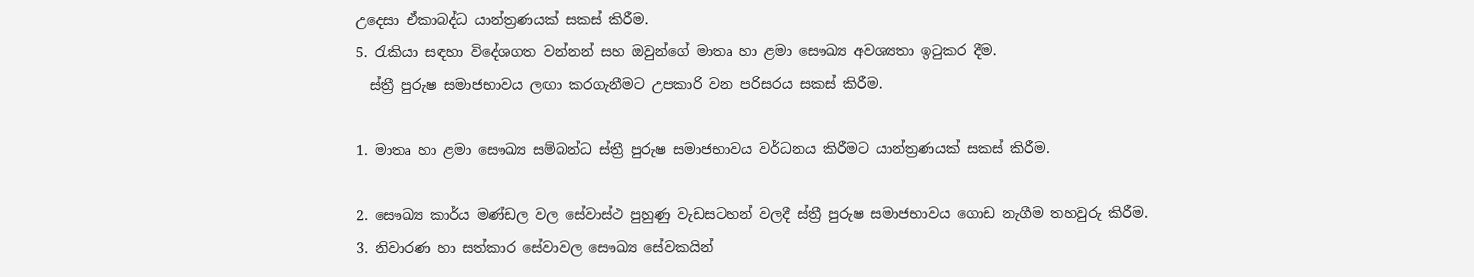උදෙසා ඒකාබද්ධ යාන්ත්‍රණයක් සකස් කිරීම.
5. රැකියා සඳහා විදේශගත වන්නන් සහ ඔවුන්ගේ මාතෘ හා ළමා සෞඛ්‍ය අවශ්‍යතා ඉටුකර දීම.
  ස්ත්‍රී පුරුෂ සමාජභාවය ලඟා කරගැනීමට උපකාරි වන පරිසරය සකස් කිරීම.

1. මාතෘ හා ළමා සෞඛ්‍ය සම්බන්ධ ස්ත්‍රී පුරුෂ සමාජභාවය වර්ධනය කිරීමට යාන්ත්‍රණයක් සකස් කිරීම.

2. සෞඛ්‍ය කාර්ය මණ්ඩල වල සේවාස්ථ පුහුණු වැඩසටහන් වලදී ස්ත්‍රී පුරුෂ සමාජභාවය ගොඩ නැගීම තහවුරු කිරීම.
3. නිවාරණ හා සත්කාර සේවාවල සෞඛ්‍ය සේවකයින්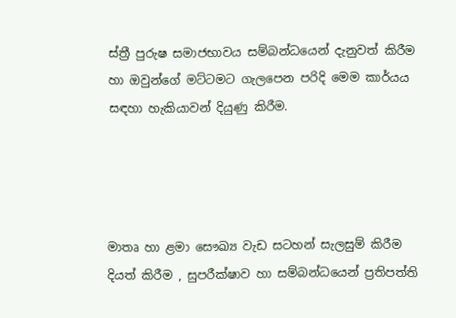ස්ත්‍රී පුරුෂ සමාජභාවය සම්බන්ධයෙන් දැනුවත් කිරීම හා ඔවුන්ගේ මට්ටමට ගැලපෙන පරිදි මෙම කාර්යය සඳහා හැකියාවන් දියුණු කිරීම.




මාතෘ හා ළමා සෞඛ්‍ය වැඩ සටහන් සැලසුම් කිරීම දියත් කිරීම , සුපරීක්ෂාව හා සම්බන්ධයෙන් ප්‍රතිපත්ති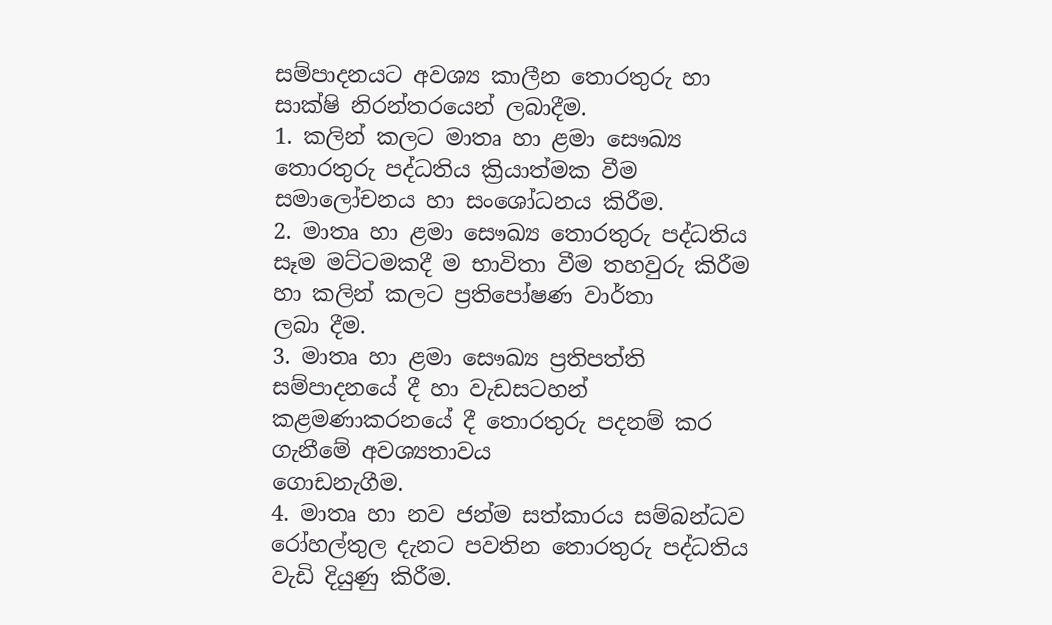සම්පාදනයට අවශ්‍ය කාලීන තොරතුරු හා සාක්ෂි නිරන්තරයෙන් ලබාදීම.
1. කලින් කලට මාතෘ හා ළමා සෞඛ්‍ය තොරතුරු පද්ධතිය ක්‍රියාත්මක වීම සමාලෝචනය හා සංශෝධනය කිරීම.
2. මාතෘ හා ළමා සෞඛ්‍ය තොරතුරු පද්ධතිය සෑම මට්ටමකදී ම භාවිතා වීම තහවුරු කිරීම හා කලින් කලට ප්‍රතිපෝෂණ වාර්තා
ලබා දීම.
3. මාතෘ හා ළමා සෞඛ්‍ය ප්‍රතිපත්ති සම්පාදනයේ දී හා වැඩසටහන් කළමණාකරනයේ දී තොරතුරු පදනම් කර ගැනීමේ අවශ්‍යතාවය
ගොඩනැගීම.
4. මාතෘ හා නව ජන්ම සත්කාරය සම්බන්ධව රෝහල්තුල දැනට පවතින තොරතුරු පද්ධතිය වැඩි දියුණු කිරීම.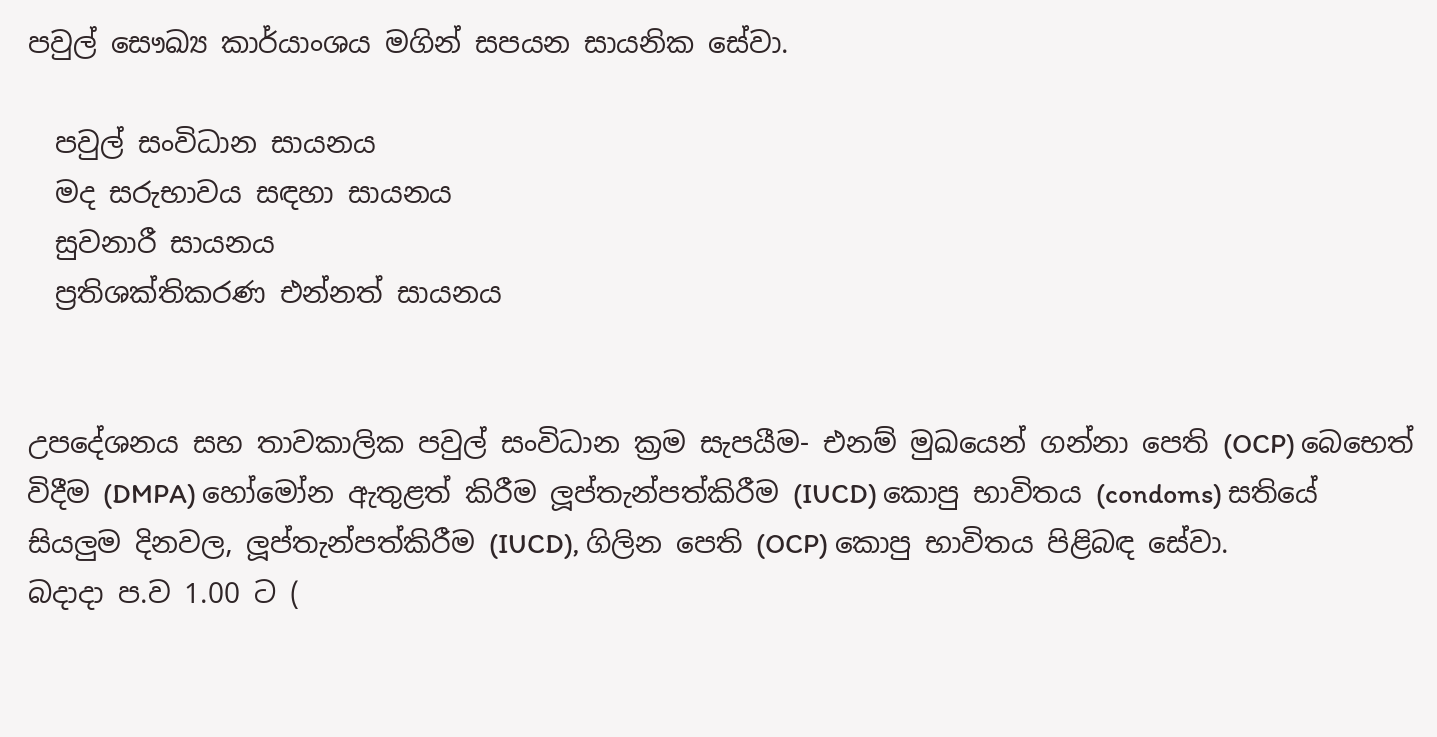පවුල් සෞඛ්‍ය කාර්යාංශය මගින් සපයන සායනික සේවා.

  පවුල් සංවිධාන සායනය
  මද සරුභාවය සඳහා සායනය
  සුවනාරී සායනය
  ප්‍රතිශක්තිකරණ එන්නත් සායනය


උපදේශනය සහ තාවකාලික පවුල් සංවිධාන ක්‍රම සැපයීම- එනම් මුඛයෙන් ගන්නා පෙති (OCP) බෙභෙත් විදීම (DMPA) හෝමෝන ඇතුළත් කිරීම ලූප්තැන්පත්කිරීම (IUCD) කොපු භාවිතය (condoms) සතියේ සියලුම දිනවල, ලූප්තැන්පත්කිරීම (IUCD), ගිලින පෙති (OCP) කොපු භාවිතය පිළිබඳ සේවා.
බදාදා ප.ව 1.00 ට (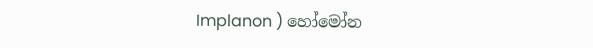Implanon ) හෝමෝන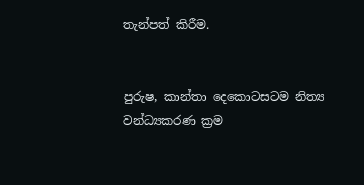තැන්පත් කිරීම.


පුරුෂ, කාන්තා දෙකොටසටම නිත්‍ය වන්ධ්‍යකරණ ක්‍රම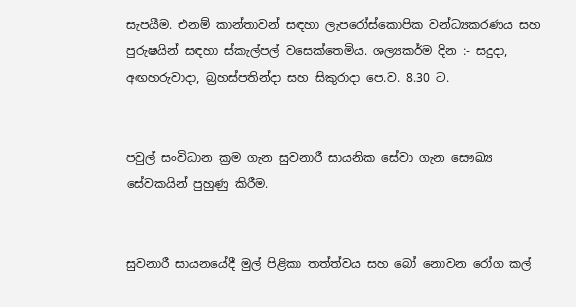සැපයීම. එනම් කාන්තාවන් සඳහා ලැපරෝස්කොපික වන්ධ්‍යකරණය සහ පුරුෂයින් සඳහා ස්කැල්පල් වසෙක්තෙමිය. ශල්‍යකර්ම දින :- සදුදා, අඟහරුවාදා, බ්‍රහස්පතින්දා සහ සිකුරාදා පෙ.ව. 8.30 ට.


පවුල් සංවිධාන ක්‍රම ගැන සුවනාරී සායනික සේවා ගැන සෞඛ්‍ය සේවකයින් පුහුණු කිරීම.


සුවනාරී සායනයේදී මුල් පිළිකා තත්ත්වය සහ බෝ නොවන රෝග කල්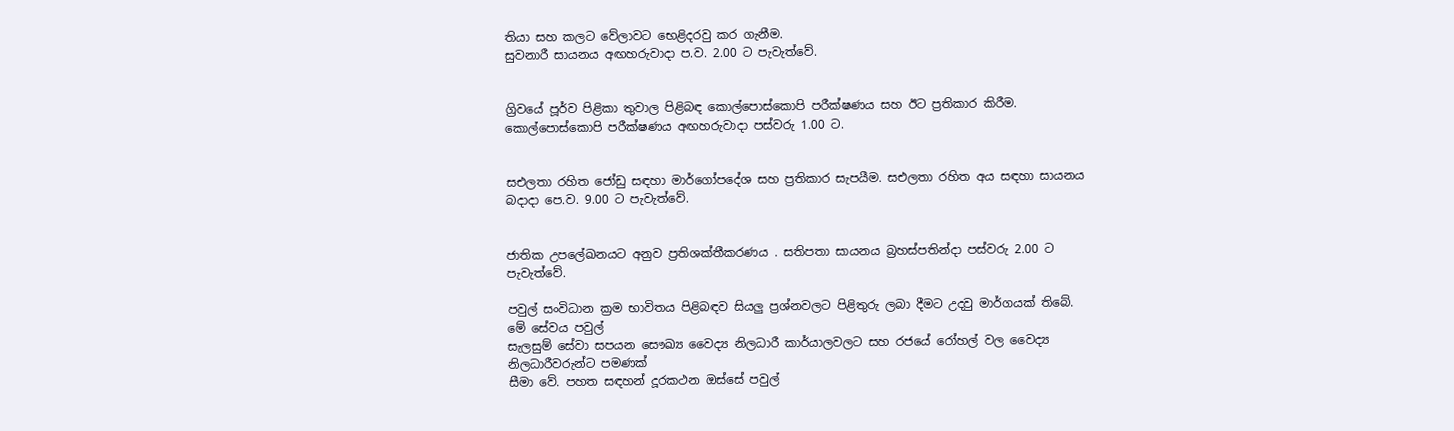තියා සහ කලට වේලාවට භෙළිදරවු කර ගැනීම.
සුවනාරී සායනය අඟහරුවාදා ප.ව. 2.00 ට පැවැත්වේ.


ග්‍රිවයේ පූර්ව පිළිකා තුවාල පිළිබඳ කොල්පොස්කොපි පරීක්ෂණය සහ ඊට ප්‍රතිකාර කිරීම. කොල්පොස්කොපි පරීක්ෂණය අඟහරුවාදා පස්වරු 1.00 ට.


සඑලතා රහිත ජෝඩු සඳහා මාර්ගෝපදේශ සහ ප්‍රතිකාර සැපයීම. සඑලතා රහිත අය සඳහා සායනය බදාදා පෙ.ව. 9.00 ට පැවැත්වේ.


ජාතික උපලේඛනයට අනුව ප්‍රතිශක්තීකරණය . සතිපතා සායනය බ්‍රහස්පතින්දා පස්වරු 2.00 ට පැවැත්වේ.

පවුල් සංවිධාන ක්‍රම භාවිතය පිළිබඳව සියලු ප්‍රශ්නවලට පිළිතුරු ලබා දීමට උදවු මාර්ගයක් තිබේ. මේ සේවය පවුල්
සැලසුම් සේවා සපයන සෞඛ්‍ය වෛද්‍ය නිලධාරී කාර්යාලවලට සහ රජයේ රෝහල් වල වෛද්‍ය නිලධාරීවරුන්ට පමණක්
සීමා වේ. පහත සඳහන් දූරකථන ඔස්සේ පවුල්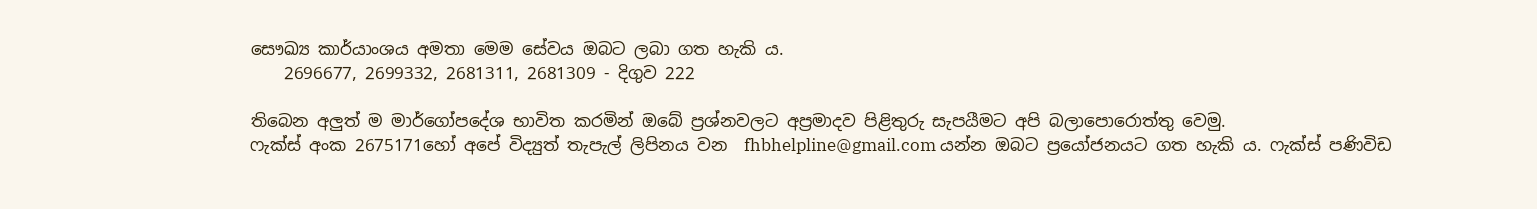සෞඛ්‍ය කාර්යාංශය අමතා මෙම සේවය ඔබට ලබා ගත හැකි ය.
    2696677, 2699332, 2681311, 2681309 - දිගුව 222

තිබෙන අලුත් ම මාර්ගෝපදේශ භාවිත කරමින් ඔබේ ප්‍රශ්නවලට අප්‍රමාදව පිළිතුරු සැපයීමට අපි බලාපොරොත්තු වෙමු.
ෆැක්ස් අංක 2675171හෝ අපේ විද්‍යුත් තැපැල් ලිපිනය වන  fhbhelpline@gmail.com යන්න ඔබට ප්‍රයෝජනයට ගත හැකි ය. ෆැක්ස් පණිවිඩ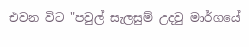එවන විට "පවුල් සැලසුම් උදවු මාර්ගයේ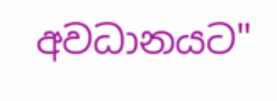අවධානයට"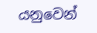යනුවෙන්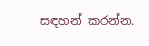සඳහන් කරන්න.